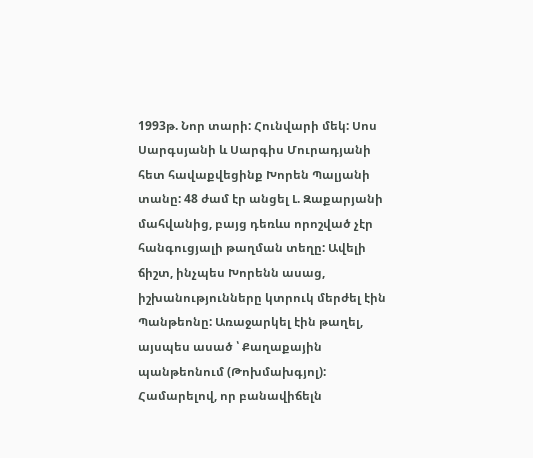1993թ. Նոր տարի: Հունվարի մեկ: Սոս Սարգսյանի և Սարգիս Մուրադյանի հետ հավաքվեցինք Խորեն Պալյանի տանը: 48 ժամ էր անցել Լ. Զաքարյանի մահվանից, բայց դեռևս որոշված չէր հանգուցյալի թաղման տեղը: Ավելի ճիշտ, ինչպես Խորենն ասաց, իշխանությունները կտրուկ մերժել էին Պանթեոնը: Առաջարկել էին թաղել, այսպես ասած ՝ Քաղաքային պանթեոնում (Թոխմախգյոլ): Համարելով, որ բանավիճելն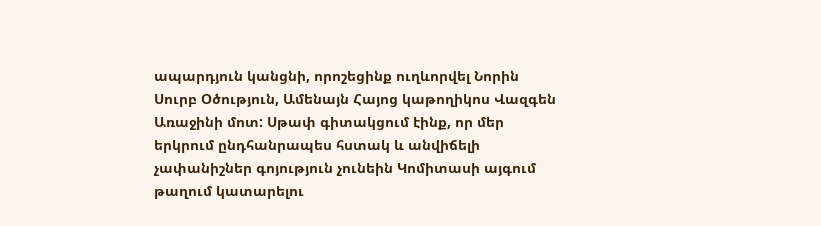ապարդյուն կանցնի, որոշեցինք ուղևորվել Նորին Սուրբ Օծություն, Ամենայն Հայոց կաթողիկոս Վազգեն Առաջինի մոտ: Սթափ գիտակցում էինք, որ մեր երկրում ընդհանրապես հստակ և անվիճելի չափանիշներ գոյություն չունեին Կոմիտասի այգում թաղում կատարելու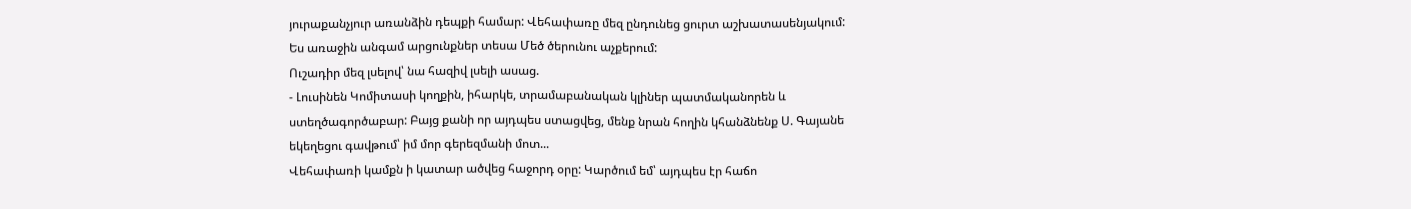յուրաքանչյուր առանձին դեպքի համար: Վեհափառը մեզ ընդունեց ցուրտ աշխատասենյակում: Ես առաջին անգամ արցունքներ տեսա Մեծ ծերունու աչքերում:
Ուշադիր մեզ լսելով՝ նա հազիվ լսելի ասաց.
- Լուսինեն Կոմիտասի կողքին, իհարկե, տրամաբանական կլիներ պատմականորեն և ստեղծագործաբար: Բայց քանի որ այդպես ստացվեց, մենք նրան հողին կհանձնենք Ս. Գայանե եկեղեցու գավթում՝ իմ մոր գերեզմանի մոտ...
Վեհափառի կամքն ի կատար ածվեց հաջորդ օրը: Կարծում եմ՝ այդպես էր հաճո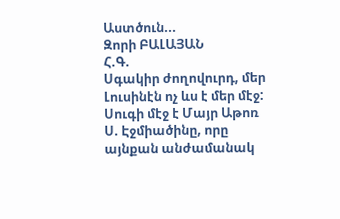Աստծուն...
Զորի ԲԱԼԱՅԱՆ
Հ.Գ.
Սգակիր ժողովուրդ, մեր Լուսինէն ոչ ևս է մեր մէջ:
Սուգի մէջ է Մայր Աթոռ Ս. Էջմիածինը, որը այնքան անժամանակ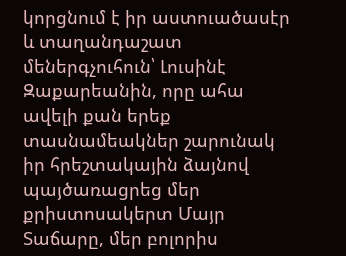կորցնում է իր աստուածասէր և տաղանդաշատ մեներգչուհուն՝ Լուսինէ Զաքարեանին, որը ահա ավելի քան երեք տասնամեակներ շարունակ իր հրեշտակային ձայնով պայծառացրեց մեր քրիստոսակերտ Մայր Տաճարը, մեր բոլորիս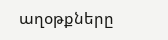աղօթքները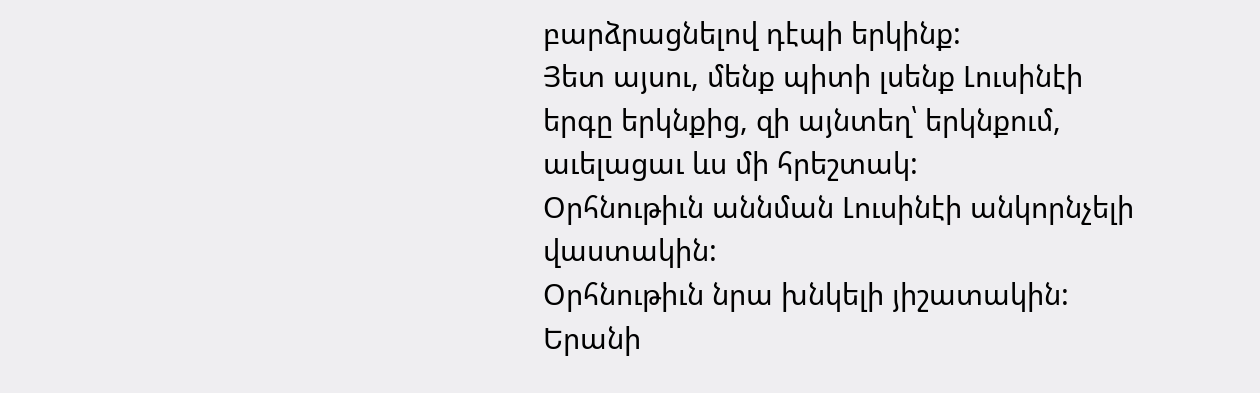բարձրացնելով դէպի երկինք:
Յետ այսու, մենք պիտի լսենք Լուսինէի երգը երկնքից, զի այնտեղ՝ երկնքում, աւելացաւ ևս մի հրեշտակ:
Օրհնութիւն աննման Լուսինէի անկորնչելի վաստակին:
Օրհնութիւն նրա խնկելի յիշատակին:
Երանի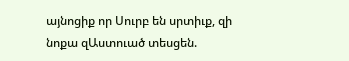այնոցիք որ Սուրբ են սրտիւք, զի նոքա զԱստուած տեսցեն.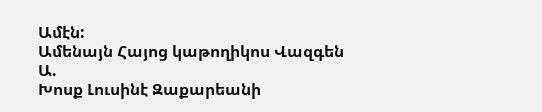Ամէն:
Ամենայն Հայոց կաթողիկոս Վազգեն Ա.
Խոսք Լուսինէ Զաքարեանի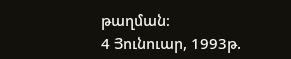թաղման։
4 Յունուար, 1993թ.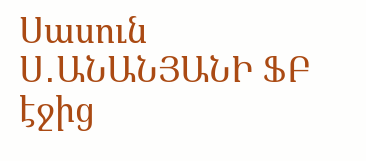Սասուն Ս․ԱՆԱՆՅԱՆԻ ՖԲ էջից